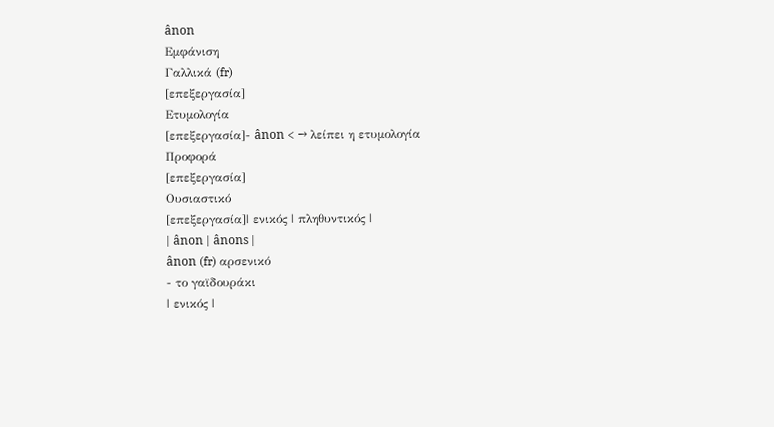ânon
Εμφάνιση
Γαλλικά (fr)
[επεξεργασία]
Ετυμολογία
[επεξεργασία]- ânon < → λείπει η ετυμολογία
Προφορά
[επεξεργασία]
Ουσιαστικό
[επεξεργασία]| ενικός | πληθυντικός |
| ânon | ânons |
ânon (fr) αρσενικό
- το γαϊδουράκι
| ενικός |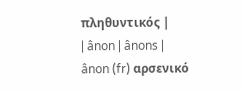πληθυντικός |
| ânon | ânons |
ânon (fr) αρσενικό